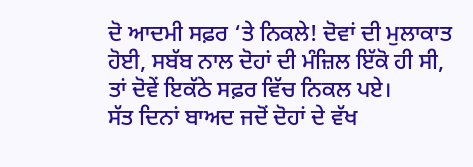ਦੋ ਆਦਮੀ ਸਫ਼ਰ ‘ਤੇ ਨਿਕਲੇ! ਦੋਵਾਂ ਦੀ ਮੁਲਾਕਾਤ ਹੋਈ, ਸਬੱਬ ਨਾਲ ਦੋਹਾਂ ਦੀ ਮੰਜ਼ਿਲ ਇੱਕੋ ਹੀ ਸੀ, ਤਾਂ ਦੋਵੇਂ ਇਕੱਠੇ ਸਫ਼ਰ ਵਿੱਚ ਨਿਕਲ ਪਏ।
ਸੱਤ ਦਿਨਾਂ ਬਾਅਦ ਜਦੋਂ ਦੋਹਾਂ ਦੇ ਵੱਖ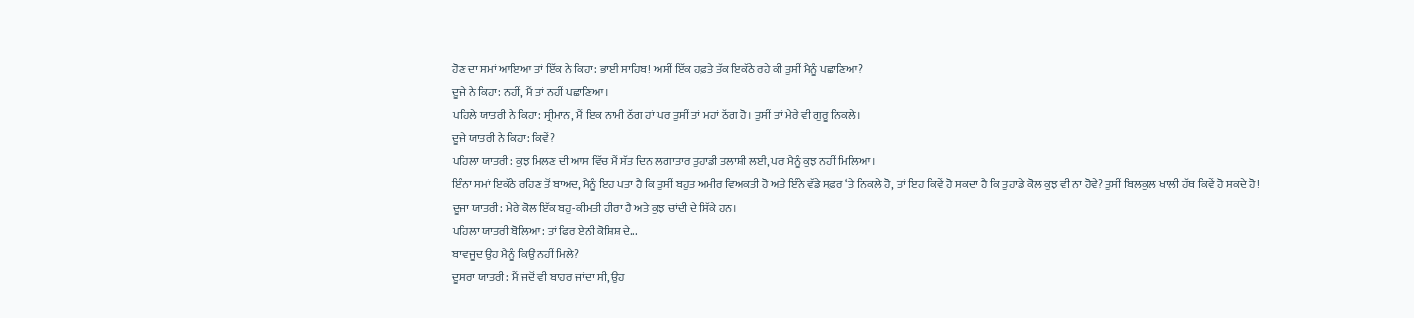ਹੋਣ ਦਾ ਸਮਾਂ ਆਇਆ ਤਾਂ ਇੱਕ ਨੇ ਕਿਹਾ: ਭਾਈ ਸਾਹਿਬ! ਅਸੀਂ ਇੱਕ ਹਫ਼ਤੇ ਤੱਕ ਇਕੱਠੇ ਰਹੇ ਕੀ ਤੁਸੀਂ ਮੈਨੂੰ ਪਛਾਣਿਆ?
ਦੂਜੇ ਨੇ ਕਿਹਾ: ਨਹੀਂ, ਮੈਂ ਤਾਂ ਨਹੀਂ ਪਛਾਣਿਆ।
ਪਹਿਲੇ ਯਾਤਰੀ ਨੇ ਕਿਹਾ: ਸ੍ਰੀਮਾਨ, ਮੈਂ ਇਕ ਨਾਮੀ ਠੱਗ ਹਾਂ ਪਰ ਤੁਸੀਂ ਤਾਂ ਮਹਾਂ ਠੱਗ ਹੋ। ਤੁਸੀਂ ਤਾਂ ਮੇਰੇ ਵੀ ਗੁਰੂ ਨਿਕਲੇ।
ਦੂਜੇ ਯਾਤਰੀ ਨੇ ਕਿਹਾ: ਕਿਵੇਂ?
ਪਹਿਲਾ ਯਾਤਰੀ: ਕੁਝ ਮਿਲਣ ਦੀ ਆਸ ਵਿੱਚ ਮੈਂ ਸੱਤ ਦਿਨ ਲਗਾਤਾਰ ਤੁਹਾਡੀ ਤਲਾਸ਼ੀ ਲਈ, ਪਰ ਮੈਨੂੰ ਕੁਝ ਨਹੀਂ ਮਿਲਿਆ।
ਇੰਨਾ ਸਮਾਂ ਇਕੱਠੇ ਰਹਿਣ ਤੋਂ ਬਾਅਦ, ਮੈਨੂੰ ਇਹ ਪਤਾ ਹੈ ਕਿ ਤੁਸੀਂ ਬਹੁਤ ਅਮੀਰ ਵਿਅਕਤੀ ਹੋ ਅਤੇ ਇੰਨੇ ਵੱਡੇ ਸਫ਼ਰ ‘ਤੇ ਨਿਕਲੇ ਹੋ, ਤਾਂ ਇਹ ਕਿਵੇਂ ਹੋ ਸਕਦਾ ਹੈ ਕਿ ਤੁਹਾਡੇ ਕੋਲ ਕੁਝ ਵੀ ਨਾ ਹੋਵੇ? ਤੁਸੀਂ ਬਿਲਕੁਲ ਖਾਲੀ ਹੱਥ ਕਿਵੇਂ ਹੋ ਸਕਦੇ ਹੋ!
ਦੂਜਾ ਯਾਤਰੀ: ਮੇਰੇ ਕੋਲ ਇੱਕ ਬਹੁ-ਕੀਮਤੀ ਹੀਰਾ ਹੈ ਅਤੇ ਕੁਝ ਚਾਂਦੀ ਦੇ ਸਿੱਕੇ ਹਨ।
ਪਹਿਲਾ ਯਾਤਰੀ ਬੋਲਿਆ: ਤਾਂ ਫਿਰ ਏਨੀ ਕੋਸ਼ਿਸ਼ ਦੇ...
ਬਾਵਜੂਦ ਉਹ ਮੈਨੂੰ ਕਿਉਂ ਨਹੀਂ ਮਿਲੇ?
ਦੂਸਰਾ ਯਾਤਰੀ: ਮੈਂ ਜਦੋਂ ਵੀ ਬਾਹਰ ਜਾਂਦਾ ਸੀ, ਉਹ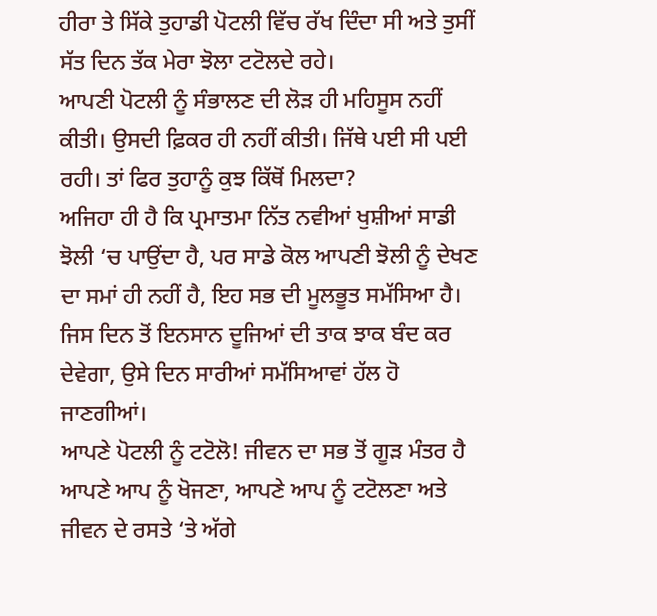ਹੀਰਾ ਤੇ ਸਿੱਕੇ ਤੁਹਾਡੀ ਪੋਟਲੀ ਵਿੱਚ ਰੱਖ ਦਿੰਦਾ ਸੀ ਅਤੇ ਤੁਸੀਂ ਸੱਤ ਦਿਨ ਤੱਕ ਮੇਰਾ ਝੋਲਾ ਟਟੋਲਦੇ ਰਹੇ।
ਆਪਣੀ ਪੋਟਲੀ ਨੂੰ ਸੰਭਾਲਣ ਦੀ ਲੋੜ ਹੀ ਮਹਿਸੂਸ ਨਹੀਂ ਕੀਤੀ। ਉਸਦੀ ਫ਼ਿਕਰ ਹੀ ਨਹੀਂ ਕੀਤੀ। ਜਿੱਥੇ ਪਈ ਸੀ ਪਈ ਰਹੀ। ਤਾਂ ਫਿਰ ਤੁਹਾਨੂੰ ਕੁਝ ਕਿੱਥੋਂ ਮਿਲਦਾ?
ਅਜਿਹਾ ਹੀ ਹੈ ਕਿ ਪ੍ਰਮਾਤਮਾ ਨਿੱਤ ਨਵੀਆਂ ਖੁਸ਼ੀਆਂ ਸਾਡੀ ਝੋਲੀ ‘ਚ ਪਾਉਂਦਾ ਹੈ, ਪਰ ਸਾਡੇ ਕੋਲ ਆਪਣੀ ਝੋਲੀ ਨੂੰ ਦੇਖਣ ਦਾ ਸਮਾਂ ਹੀ ਨਹੀਂ ਹੈ, ਇਹ ਸਭ ਦੀ ਮੂਲਭੂਤ ਸਮੱਸਿਆ ਹੈ।
ਜਿਸ ਦਿਨ ਤੋਂ ਇਨਸਾਨ ਦੂਜਿਆਂ ਦੀ ਤਾਕ ਝਾਕ ਬੰਦ ਕਰ ਦੇਵੇਗਾ, ਉਸੇ ਦਿਨ ਸਾਰੀਆਂ ਸਮੱਸਿਆਵਾਂ ਹੱਲ ਹੋ ਜਾਣਗੀਆਂ।
ਆਪਣੇ ਪੋਟਲੀ ਨੂੰ ਟਟੋਲੋ! ਜੀਵਨ ਦਾ ਸਭ ਤੋਂ ਗੂੜ ਮੰਤਰ ਹੈ ਆਪਣੇ ਆਪ ਨੂੰ ਖੋਜਣਾ, ਆਪਣੇ ਆਪ ਨੂੰ ਟਟੋਲਣਾ ਅਤੇ ਜੀਵਨ ਦੇ ਰਸਤੇ ‘ਤੇ ਅੱਗੇ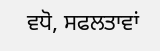ਵਧੋ, ਸਫਲਤਾਵਾਂ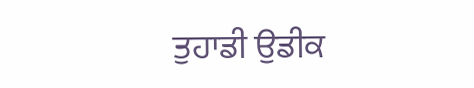ਤੁਹਾਡੀ ਉਡੀਕ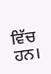ਵਿੱਚ ਹਨ।